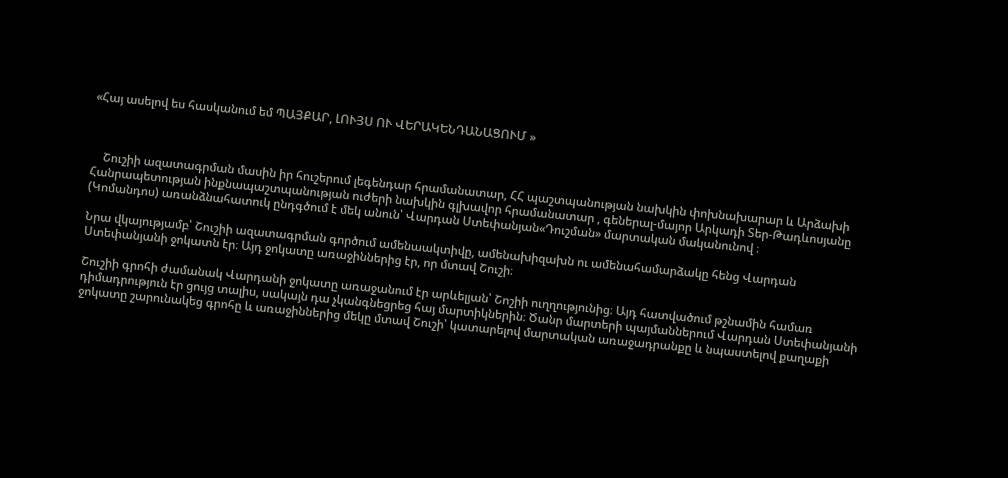«Հայ ասելով ես հասկանում եմ ՊԱՅՔԱՐ, ԼՈՒՅՍ ՈՒ ՎԵՐԱԿԵՆԴԱՆԱՑՈՒՄ »



    Շուշիի ազատագրման մասին իր հուշերում լեգենդար հրամանատար, ՀՀ պաշտպանության նախկին փոխնախարար և Արձախի Հանրապետության ինքնապաշտպանության ուժերի նախկին գլխավոր հրամանատար , գեներալ-մայոր Արկադի Տեր-Թադևոսյանը (Կոմանդոս) առանձնահատուկ ընդգծում է մեկ անուն՝ Վարդան Ստեփանյան«Դուշման» մարտական մականունով ։

Նրա վկայությամբ՝ Շուշիի ազատագրման գործում ամենաակտիվը, ամենախիզախն ու ամենահամարձակը հենց Վարդան Ստեփանյանի ջոկատն էր։ Այդ ջոկատը առաջիններից էր, որ մտավ Շուշի։

Շուշիի գրոհի ժամանակ Վարդանի ջոկատը առաջանում էր արևելյան՝ Շոշիի ուղղությունից։ Այդ հատվածում թշնամին համառ դիմադրություն էր ցույց տալիս, սակայն դա չկանգնեցրեց հայ մարտիկներին։ Ծանր մարտերի պայմաններում Վարդան Ստեփանյանի ջոկատը շարունակեց գրոհը և առաջիններից մեկը մտավ Շուշի՝ կատարելով մարտական առաջադրանքը և նպաստելով քաղաքի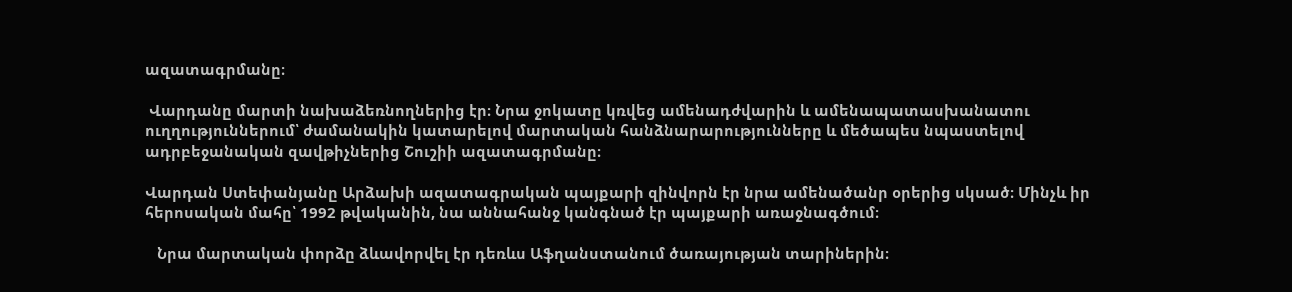ազատագրմանը։

 Վարդանը մարտի նախաձեռնողներից էր։ Նրա ջոկատը կռվեց ամենադժվարին և ամենապատասխանատու ուղղություններում՝ ժամանակին կատարելով մարտական հանձնարարությունները և մեծապես նպաստելով ադրբեջանական զավթիչներից Շուշիի ազատագրմանը։

Վարդան Ստեփանյանը Արձախի ազատագրական պայքարի զինվորն էր նրա ամենածանր օրերից սկսած։ Մինչև իր հերոսական մահը՝ 1992 թվականին, նա աննահանջ կանգնած էր պայքարի առաջնագծում։

   Նրա մարտական փորձը ձևավորվել էր դեռևս Աֆղանստանում ծառայության տարիներին։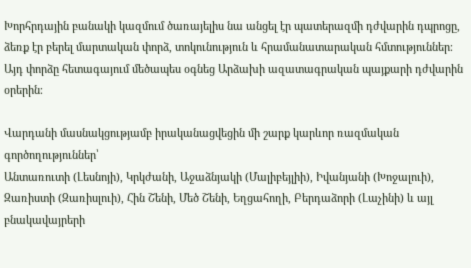Խորհրդային բանակի կազմում ծառայելիս նա անցել էր պատերազմի դժվարին դպրոցը, ձեռք էր բերել մարտական փորձ, տոկունություն և հրամանատարական հմտություններ։ Այդ փորձը հետագայում մեծապես օգնեց Արձախի ազատագրական պայքարի դժվարին օրերին։

Վարդանի մասնակցությամբ իրականացվեցին մի շարք կարևոր ռազմական գործողություններ՝
Անտառուտի (Լեսնոյի), Կրկժանի, Աջաձնյակի (Մալիբեյլիի), Իվանյանի (Խոջալուի), Զառիստի (Զառիսլուի), Հին Շենի, Մեծ Շենի, Եղցահողի, Բերդաձորի (Լաչինի) և այլ բնակավայրերի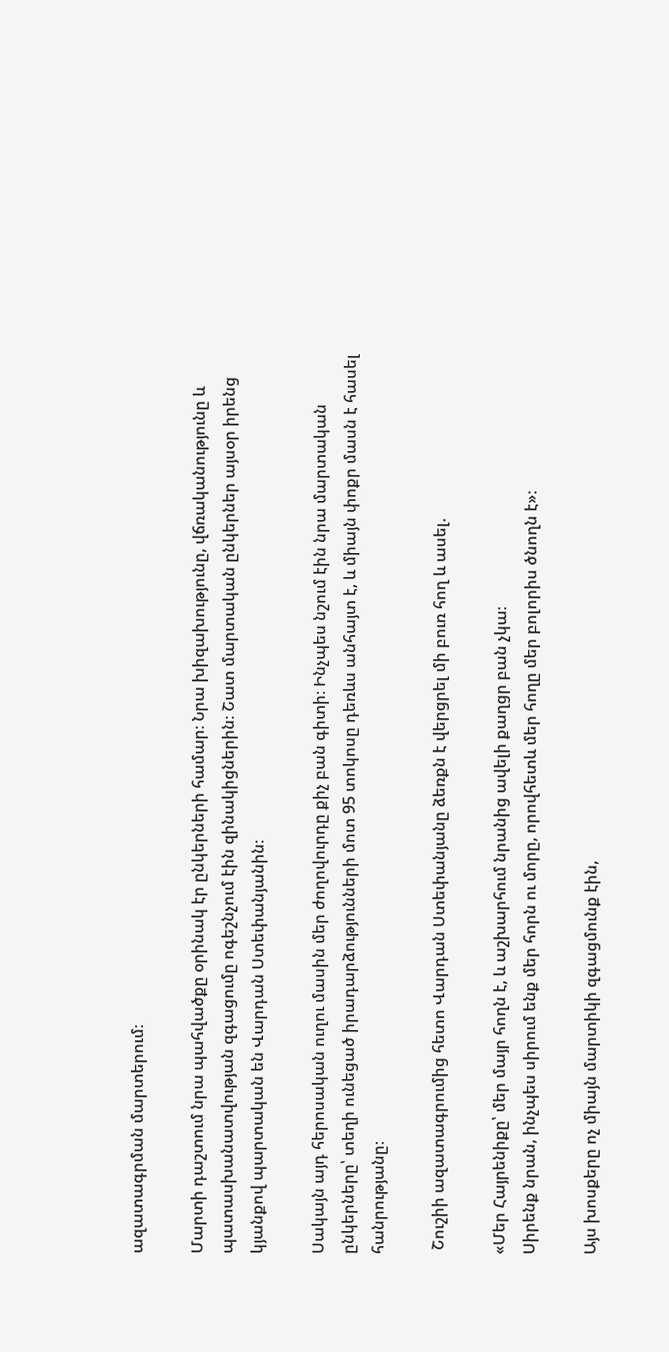ազատագրման մարտերում։

Մարտի դաշտում նրա պահվածքը օրինակ էր ընկերների համար։ Նրա խիզախությունը, վճռականությունը և պատասխանատվության զգացումը ոգեշնչում էին զինակիցներին։ Շատ մարտական ընկերներ այսօր իրենց կյանքով պարտական են Վարդան Ստեփանյանին։

Սակայն այդ հերոսական ուղու մասին մեր ժողովուրդը քիչ բան գիտի։ Ինչպես նշում էին նրա մարտական ընկերները՝ տեղի ունեցած իրադարձությունների մոտ 95 տոկոսը դեռևս անհայտ է, և միայն փոքր մասն է հասել հանրությանը։

 Շուշիի ազատագրումից հետո Վարդան Ստեփանյանը ձեռքն է վերցրել մի բուռ հող և ասել.

«Մեր Հայրենիքը՝ մեր մայր հողն է, և աշխարհում նրանից ավելի քաղցր բան չկա։
Սիրենք նրան, ինչպես սիրում ենք մեր հորն ու մորը, որովհետև մեր հողը մեր բոլորիս ծնողն է»։

Այս խոսքերը ոչ միայն մարտիկի զգացմունք էին,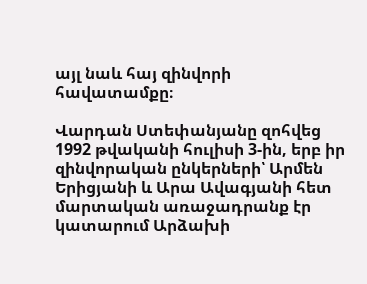այլ նաև հայ զինվորի հավատամքը։

Վարդան Ստեփանյանը զոհվեց 1992 թվականի հուլիսի 3-ին, երբ իր զինվորական ընկերների՝ Արմեն Երիցյանի և Արա Ավագյանի հետ մարտական առաջադրանք էր կատարում Արձախի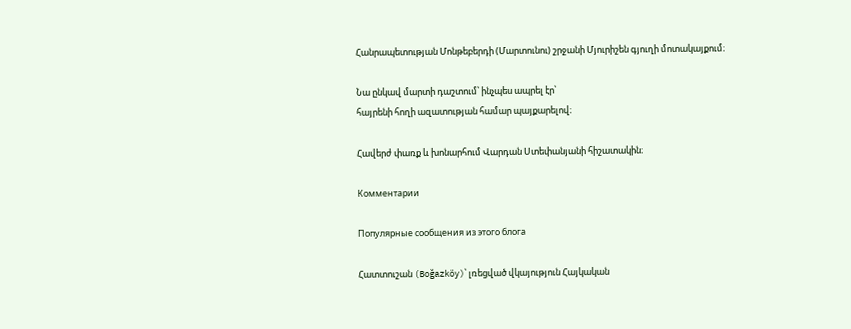Հանրապետության Մոնթեբերդի (Մարտունու) շրջանի Մյուրիշեն գյուղի մոտակայքում։

Նա ընկավ մարտի դաշտում՝ ինչպես ապրել էր՝
հայրենի հողի ազատության համար պայքարելով։

Հավերժ փառք և խոնարհում Վարդան Ստեփանյանի հիշատակին։

Комментарии

Популярные сообщения из этого блога

Հատտուշան (Boğazköy)՝ լռեցված վկայություն Հայկական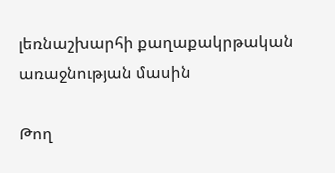լեռնաշխարհի քաղաքակրթական առաջնության մասին

Թող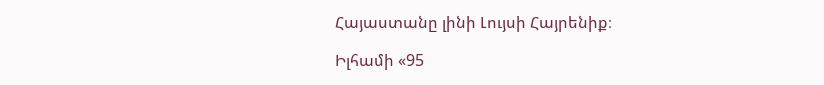Հայաստանը լինի Լույսի Հայրենիք։

Իլհամի «95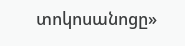տոկոսանոցը»